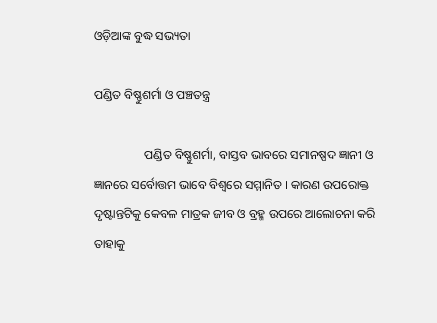ଓଡ଼ିଆଙ୍କ ବୁଦ୍ଧ ସଭ୍ୟତା

ପଣ୍ଡିତ ବିଷ୍ଣୁଶର୍ମା ଓ ପଞ୍ଚତନ୍ତ୍ର

                ପଣ୍ଡିତ ବିଷ୍ଣୁଶର୍ମା, ବାସ୍ତବ ଭାବରେ ସମାନଷ୍ପଦ ଜ୍ଞାନୀ ଓ ଜ୍ଞାନରେ ସର୍ବୋତ୍ତମ ଭାବେ ବିଶ୍ୱରେ ସମ୍ମାନିତ । କାରଣ ଉପରୋକ୍ତ ଦୃଷ୍ଟାନ୍ତଟିକୁ କେବଳ ମାତ୍ରକ ଜୀବ ଓ ବ୍ରହ୍ମ ଉପରେ ଆଲୋଚନା କରି ତାହାକୁ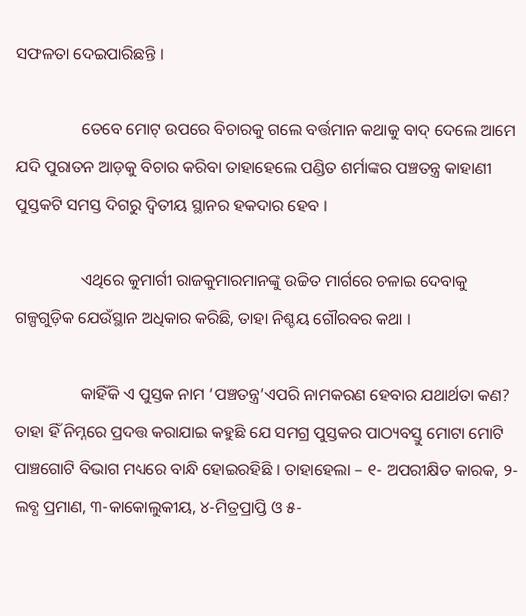ସଫଳତା ଦେଇପାରିଛନ୍ତି ।

                ତେବେ ମୋଟ୍ ଉପରେ ବିଚାରକୁ ଗଲେ ବର୍ତ୍ତମାନ କଥାକୁ ବାଦ୍ ଦେଲେ ଆମେ ଯଦି ପୁରାତନ ଆଡ଼କୁ ବିଚାର କରିବା ତାହାହେଲେ ପଣ୍ଡିତ ଶର୍ମାଙ୍କର ପଞ୍ଚତନ୍ତ୍ର କାହାଣୀ ପୁସ୍ତକଟି ସମସ୍ତ ଦିଗରୁ ଦ୍ୱିତୀୟ ସ୍ଥାନର ହକଦାର ହେବ ।

                ଏଥିରେ କୁମାର୍ଗୀ ରାଜକୁମାରମାନଙ୍କୁ ଉଚ୍ଚିତ ମାର୍ଗରେ ଚଳାଇ ଦେବାକୁ ଗଳ୍ପଗୁଡ଼ିକ ଯେଉଁସ୍ଥାନ ଅଧିକାର କରିଛି, ତାହା ନିଶ୍ଚୟ ଗୌରବର କଥା ।

                କାହିଁକି ଏ ପୁସ୍ତକ ନାମ ‘ପଞ୍ଚତନ୍ତ୍ର’ଏପରି ନାମକରଣ ହେବାର ଯଥାର୍ଥତା କଣ? ତାହା ହିଁ ନିମ୍ନରେ ପ୍ରଦତ୍ତ କରାଯାଇ କହୁଛି ଯେ ସମଗ୍ର ପୁସ୍ତକର ପାଠ୍ୟବସ୍ତୁ ମୋଟା ମୋଟି ପାଞ୍ଚଗୋଟି ବିଭାଗ ମଧ୍ୟରେ ବାନ୍ଧି ହୋଇରହିଛି । ତାହାହେଲା – ୧- ଅପରୀକ୍ଷିତ କାରକ, ୨-ଲବ୍ଧ ପ୍ରମାଣ, ୩-କାକୋଲୁକୀୟ, ୪-ମିତ୍ରପ୍ରାପ୍ତି ଓ ୫-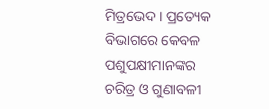ମିତ୍ରଭେଦ । ପ୍ରତ୍ୟେକ ବିଭାଗରେ କେବଳ ପଶୁପକ୍ଷୀମାନଙ୍କର ଚରିତ୍ର ଓ ଗୁଣାବଳୀ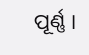ପୂର୍ଣ୍ଣ ।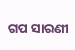ଗପ ସାରଣୀ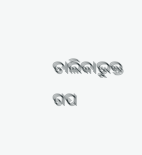ତାଲିକାଭୁକ୍ତ ଗପ